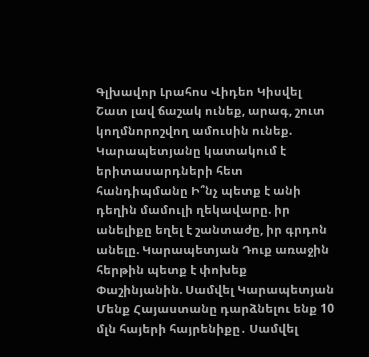Գլխավոր Լրահոս Վիդեո Կիսվել
Շատ լավ ճաշակ ունեք, արագ, շուտ կողմնորոշվող ամուսին ունեք. Կարապետյանը կատակում է երիտասարդների հետ հանդիպմանը Ի՞նչ պետք է անի դեղին մամուլի ղեկավարը. իր անելիքը եղել է շանտաժը, իր գրդոն անելը. Կարապետյան Դուք առաջին հերթին պետք է փոխեք Փաշինյանին. Սամվել Կարապետյան Մենք Հայաստանը դարձնելու ենք 10 մլն հայերի հայրենիքը․ Սամվել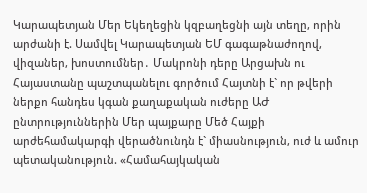Կարապետյան Մեր Եկեղեցին կզբաղեցնի այն տեղը, որին արժանի է. Սամվել Կարապետյան ԵՄ գագաթնաժողով, վիզաներ, խոստումներ․ Մակրոնի դերը Արցախն ու Հայաստանը պաշտպանելու գործում Հայտնի է` որ թվերի ներքո հանդես կգան քաղաքական ուժերը ԱԺ ընտրություններին Մեր պայքարը Մեծ Հայքի արժեհամակարգի վերածնունդն է` միասնություն, ուժ և ամուր պետականություն. «Համահայկական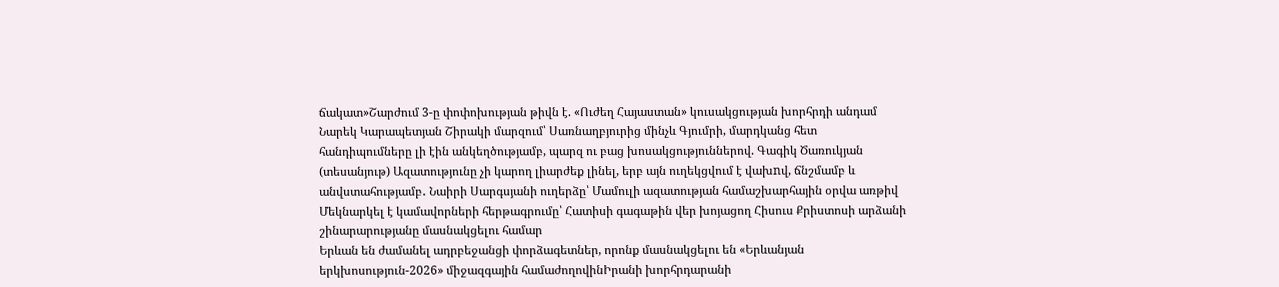ճակատ»Շարժում 3-ը փոփոխության թիվն է. «Ուժեղ Հայաստան» կուսակցության խորհրդի անդամ Նարեկ Կարապետյան Շիրակի մարզում՝ Սառնաղբյուրից մինչև Գյումրի, մարդկանց հետ հանդիպումները լի էին անկեղծությամբ, պարզ ու բաց խոսակցություններով. Գագիկ Ծառուկյան (տեսանյութ) Ազատությունը չի կարող լիարժեք լինել, երբ այն ուղեկցվում է վախnվ, ճնշմամբ և անվստահությամբ․ Նաիրի Սարգսյանի ուղերձը՝ Մամուլի ազատության համաշխարհային օրվա առթիվ Մեկնարկել է կամավորների հերթագրումը՝ Հատիսի գագաթին վեր խոյացող Հիսուս Քրիստոսի արձանի շինարարությանը մասնակցելու համար
Երևան են ժամանել ադրբեջանցի փորձագետներ, որոնք մասնակցելու են «Երևանյան երկխոսություն-2026» միջազգային համաժողովինԻրանի խորհրդարանի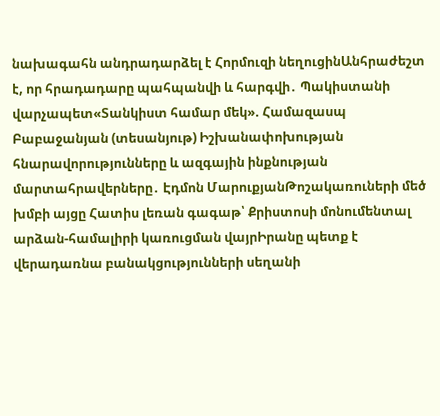նախագահն անդրադարձել է Հորմուզի նեղուցինԱնհրաժեշտ է, որ հրադադարը պահպանվի և հարգվի․ Պակիստանի վարչապետ«Տանկիստ համար մեկ». Համազասպ Բաբաջանյան (տեսանյութ) Իշխանափոխության հնարավորությունները և ազգային ինքնության մարտահրավերները․ Էդմոն ՄարուքյանԹոշակառուների մեծ խմբի այցը Հատիս լեռան գագաթ՝ Քրիստոսի մոնումենտալ արձան-համալիրի կառուցման վայրԻրանը պետք է վերադառնա բանակցությունների սեղանի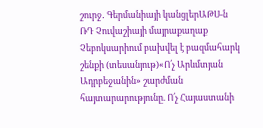շուրջ․ Գերմանիայի կանցլերԱԹՍ-ն ՌԴ Չուվաշիայի մայրաքաղաք Չեբոկսարիում բախվել է բազմահարկ շենքի (տեսանյութ)«Ո՛չ Արևմտյան Ադրբեջանին» շարժման հայտարարությունը. Ո՛չ Հայաստանի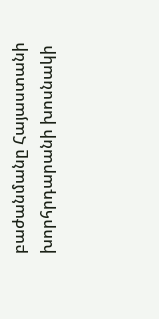բաժանմանը Հայաստանի խորհրդարանի խոսնակի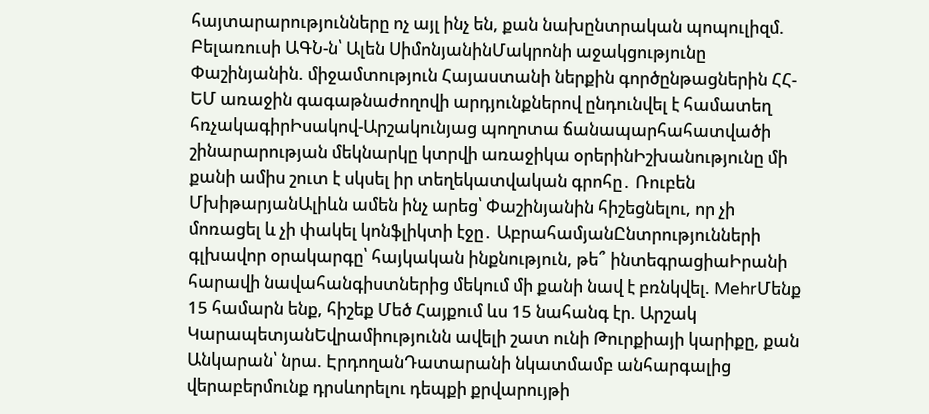հայտարարությունները ոչ այլ ինչ են, քան նախընտրական պոպուլիզմ. Բելառուսի ԱԳՆ-ն՝ Ալեն ՍիմոնյանինՄակրոնի աջակցությունը Փաշինյանին. միջամտություն Հայաստանի ներքին գործընթացներին ՀՀ-ԵՄ առաջին գագաթնաժողովի արդյունքներով ընդունվել է համատեղ հռչակագիրԻսակով-Արշակունյաց պողոտա ճանապարհահատվածի շինարարության մեկնարկը կտրվի առաջիկա օրերինԻշխանությունը մի քանի ամիս շուտ է սկսել իր տեղեկատվական գրոհը․ Ռուբեն ՄխիթարյանԱլիևն ամեն ինչ արեց՝ Փաշինյանին հիշեցնելու, որ չի մոռացել և չի փակել կոնֆլիկտի էջը․ ԱբրահամյանԸնտրությունների գլխավոր օրակարգը՝ հայկական ինքնություն, թե՞ ինտեգրացիաԻրանի հարավի նավահանգիստներից մեկում մի քանի նավ է բռնկվել. MehrՄենք 15 համարն ենք, հիշեք Մեծ Հայքում ևս 15 նահանգ էր. Արշակ ԿարապետյանԵվրամիությունն ավելի շատ ունի Թուրքիայի կարիքը, քան Անկարան՝ նրա. ԷրդողանԴատարանի նկատմամբ անհարգալից վերաբերմունք դրսևորելու դեպքի քրվարույթի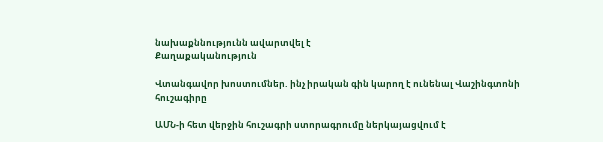նախաքննությունն ավարտվել է
Քաղաքականություն

Վտանգավոր խոստումներ. ինչ իրական գին կարող է ունենալ Վաշինգտոնի հուշագիրը

ԱՄՆ-ի հետ վերջին հուշագրի ստորագրումը ներկայացվում է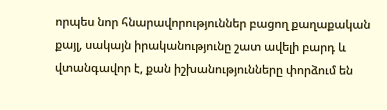որպես նոր հնարավորություններ բացող քաղաքական քայլ, սակայն իրականությունը շատ ավելի բարդ և վտանգավոր է, քան իշխանությունները փորձում են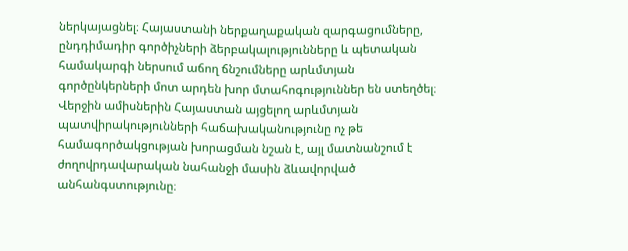ներկայացնել։ Հայաստանի ներքաղաքական զարգացումները, ընդդիմադիր գործիչների ձերբակալությունները և պետական համակարգի ներսում աճող ճնշումները արևմտյան գործընկերների մոտ արդեն խոր մտահոգություններ են ստեղծել։ Վերջին ամիսներին Հայաստան այցելող արևմտյան պատվիրակությունների հաճախականությունը ոչ թե համագործակցության խորացման նշան է, այլ մատնանշում է ժողովրդավարական նահանջի մասին ձևավորված անհանգստությունը։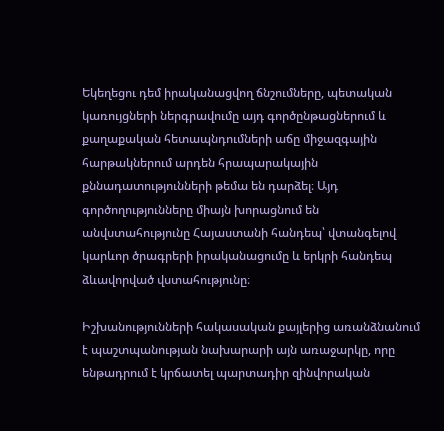Եկեղեցու դեմ իրականացվող ճնշումները, պետական կառույցների ներգրավումը այդ գործընթացներում և քաղաքական հետապնդումների աճը միջազգային հարթակներում արդեն հրապարակային քննադատությունների թեմա են դարձել։ Այդ գործողությունները միայն խորացնում են անվստահությունը Հայաստանի հանդեպ՝ վտանգելով կարևոր ծրագրերի իրականացումը և երկրի հանդեպ ձևավորված վստահությունը։

Իշխանությունների հակասական քայլերից առանձնանում է պաշտպանության նախարարի այն առաջարկը, որը ենթադրում է կրճատել պարտադիր զինվորական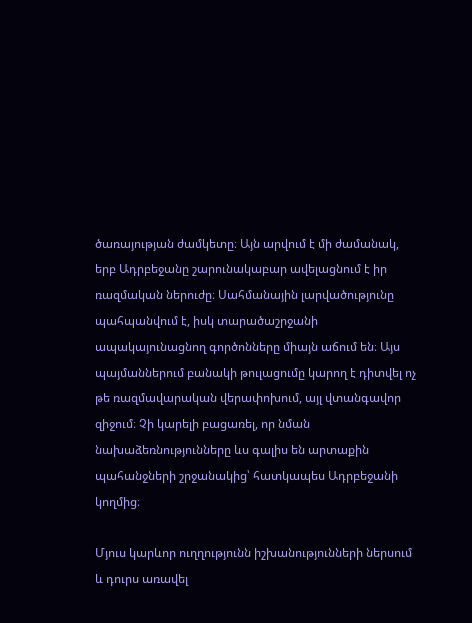ծառայության ժամկետը։ Այն արվում է մի ժամանակ, երբ Ադրբեջանը շարունակաբար ավելացնում է իր ռազմական ներուժը։ Սահմանային լարվածությունը պահպանվում է, իսկ տարածաշրջանի ապակայունացնող գործոնները միայն աճում են։ Այս պայմաններում բանակի թուլացումը կարող է դիտվել ոչ թե ռազմավարական վերափոխում, այլ վտանգավոր զիջում։ Չի կարելի բացառել, որ նման նախաձեռնությունները ևս գալիս են արտաքին պահանջների շրջանակից՝ հատկապես Ադրբեջանի կողմից։

Մյուս կարևոր ուղղությունն իշխանությունների ներսում և դուրս առավել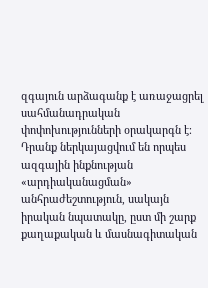զգայուն արձագանք է առաջացրել սահմանադրական փոփոխությունների օրակարգն է։ Դրանք ներկայացվում են որպես ազգային ինքնության «արդիականացման» անհրաժեշտություն, սակայն իրական նպատակը, ըստ մի շարք քաղաքական և մասնագիտական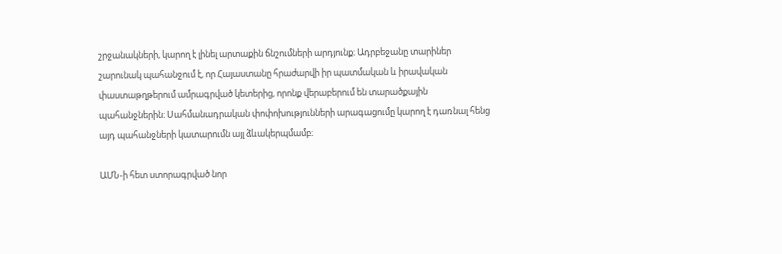շրջանակների, կարող է լինել արտաքին ճնշումների արդյունք։ Ադրբեջանը տարիներ շարունակ պահանջում է, որ Հայաստանը հրաժարվի իր պատմական և իրավական փաստաթղթերում ամրագրված կետերից, որոնք վերաբերում են տարածքային պահանջներին։ Սահմանադրական փոփոխությունների արագացումը կարող է դառնալ հենց այդ պահանջների կատարումն այլ ձևակերպմամբ։

ԱՄՆ-ի հետ ստորագրված նոր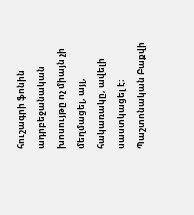հուշագրի ֆոնին ադրբեջանական խոսույթը ոչ միայն չի մեղմացել, այլ, հակառակը, ավելի սաստկացել է։ Պաշտոնական Բաքվի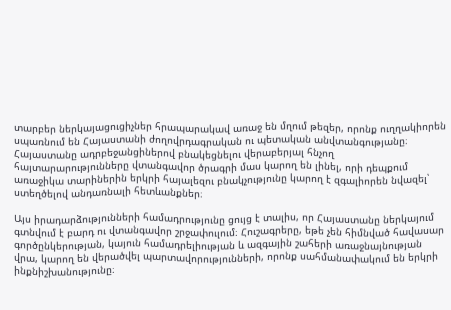տարբեր ներկայացուցիչներ հրապարակավ առաջ են մղում թեզեր, որոնք ուղղակիորեն սպառնում են Հայաստանի ժողովրդագրական ու պետական անվտանգությանը։ Հայաստանը ադրբեջանցիներով բնակեցնելու վերաբերյալ հնչող հայտարարությունները վտանգավոր ծրագրի մաս կարող են լինել, որի դեպքում առաջիկա տարիներին երկրի հայալեզու բնակչությունը կարող է զգալիորեն նվազել՝ ստեղծելով անդառնալի հետևանքներ։

Այս իրադարձությունների համադրությունը ցույց է տալիս, որ Հայաստանը ներկայում գտնվում է բարդ ու վտանգավոր շրջափուլում։ Հուշագրերը, եթե չեն հիմնված հավասար գործընկերության, կայուն համադրելիության և ազգային շահերի առաջնայնության վրա, կարող են վերածվել պարտավորությունների, որոնք սահմանափակում են երկրի ինքնիշխանությունը։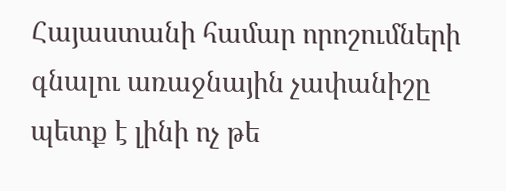Հայաստանի համար որոշումների գնալու առաջնային չափանիշը պետք է լինի ոչ թե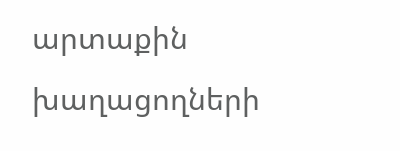արտաքին խաղացողների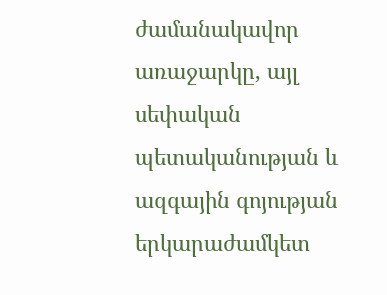ժամանակավոր առաջարկը, այլ սեփական պետականության և ազգային գոյության երկարաժամկետ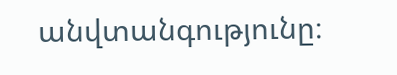անվտանգությունը։